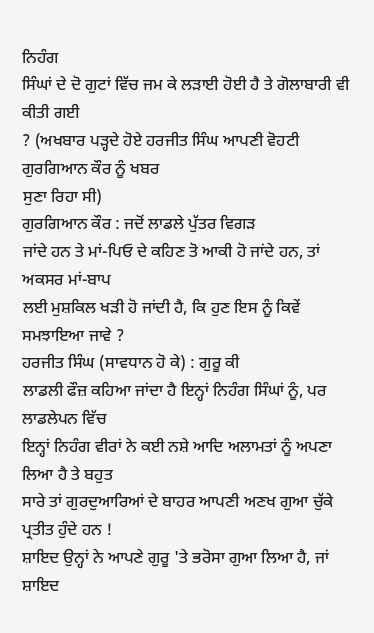ਨਿਹੰਗ
ਸਿੰਘਾਂ ਦੇ ਦੋ ਗੁਟਾਂ ਵਿੱਚ ਜਮ ਕੇ ਲੜਾਈ ਹੋਈ ਹੈ ਤੇ ਗੋਲਾਬਾਰੀ ਵੀ ਕੀਤੀ ਗਈ
? (ਅਖਬਾਰ ਪੜ੍ਹਦੇ ਹੋਏ ਹਰਜੀਤ ਸਿੰਘ ਆਪਣੀ ਵੋਹਟੀ ਗੁਰਗਿਆਨ ਕੌਰ ਨੂੰ ਖਬਰ
ਸੁਣਾ ਰਿਹਾ ਸੀ)
ਗੁਰਗਿਆਨ ਕੌਰ : ਜਦੋਂ ਲਾਡਲੇ ਪੁੱਤਰ ਵਿਗੜ
ਜਾਂਦੇ ਹਨ ਤੇ ਮਾਂ-ਪਿਓ ਦੇ ਕਹਿਣ ਤੋ ਆਕੀ ਹੋ ਜਾਂਦੇ ਹਨ, ਤਾਂ ਅਕਸਰ ਮਾਂ-ਬਾਪ
ਲਈ ਮੁਸ਼ਕਿਲ ਖੜੀ ਹੋ ਜਾਂਦੀ ਹੈ, ਕਿ ਹੁਣ ਇਸ ਨੂੰ ਕਿਵੇਂ ਸਮਝਾਇਆ ਜਾਵੇ ?
ਹਰਜੀਤ ਸਿੰਘ (ਸਾਵਧਾਨ ਹੋ ਕੇ) : ਗੁਰੂ ਕੀ
ਲਾਡਲੀ ਫੌਜ਼ ਕਹਿਆ ਜਾਂਦਾ ਹੈ ਇਨ੍ਹਾਂ ਨਿਹੰਗ ਸਿੰਘਾਂ ਨੂੰ, ਪਰ ਲਾਡਲੇਪਨ ਵਿੱਚ
ਇਨ੍ਹਾਂ ਨਿਹੰਗ ਵੀਰਾਂ ਨੇ ਕਈ ਨਸ਼ੇ ਆਦਿ ਅਲਾਮਤਾਂ ਨੂੰ ਅਪਣਾ ਲਿਆ ਹੈ ਤੇ ਬਹੁਤ
ਸਾਰੇ ਤਾਂ ਗੁਰਦੁਆਰਿਆਂ ਦੇ ਬਾਹਰ ਆਪਣੀ ਅਣਖ ਗੁਆ ਚੁੱਕੇ ਪ੍ਰਤੀਤ ਹੁੰਦੇ ਹਨ !
ਸ਼ਾਇਦ ਉਨ੍ਹਾਂ ਨੇ ਆਪਣੇ ਗੁਰੂ 'ਤੇ ਭਰੋਸਾ ਗੁਆ ਲਿਆ ਹੈ, ਜਾਂ ਸ਼ਾਇਦ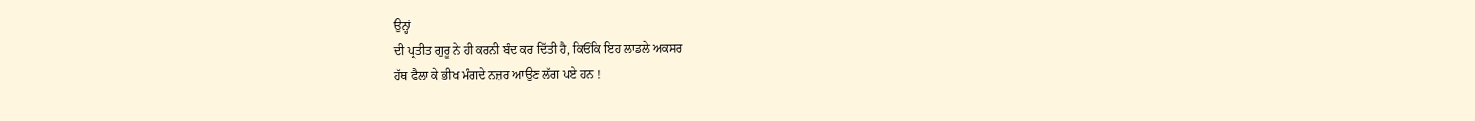ਉਨ੍ਹਾਂ
ਦੀ ਪ੍ਰਤੀਤ ਗੁਰੂ ਨੇ ਹੀ ਕਰਨੀ ਬੰਦ ਕਰ ਦਿੱਤੀ ਹੈ, ਕਿਓਂਕਿ ਇਹ ਲਾਡਲੇ ਅਕਸਰ
ਹੱਥ ਫੈਲਾ ਕੇ ਭੀਖ ਮੰਗਦੇ ਨਜ਼ਰ ਆਉਣ ਲੱਗ ਪਏ ਹਨ !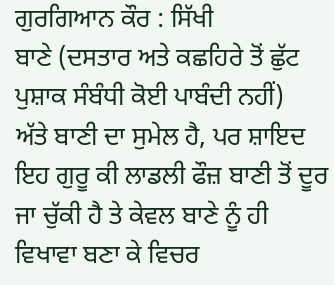ਗੁਰਗਿਆਨ ਕੌਰ : ਸਿੱਖੀ
ਬਾਣੇ (ਦਸਤਾਰ ਅਤੇ ਕਛਹਿਰੇ ਤੋਂ ਛੁੱਟ ਪੁਸ਼ਾਕ ਸੰਬੰਧੀ ਕੋਈ ਪਾਬੰਦੀ ਨਹੀਂ)
ਅੱਤੇ ਬਾਣੀ ਦਾ ਸੁਮੇਲ ਹੈ, ਪਰ ਸ਼ਾਇਦ ਇਹ ਗੁਰੂ ਕੀ ਲਾਡਲੀ ਫੌਜ਼ ਬਾਣੀ ਤੋਂ ਦੂਰ
ਜਾ ਚੁੱਕੀ ਹੈ ਤੇ ਕੇਵਲ ਬਾਣੇ ਨੂੰ ਹੀ ਵਿਖਾਵਾ ਬਣਾ ਕੇ ਵਿਚਰ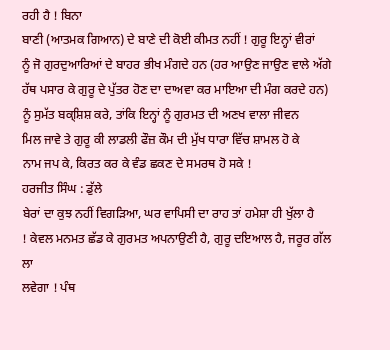ਰਹੀ ਹੈ ! ਬਿਨਾ
ਬਾਣੀ (ਆਤਮਕ ਗਿਆਨ) ਦੇ ਬਾਣੇ ਦੀ ਕੋਈ ਕੀਮਤ ਨਹੀਂ ! ਗੁਰੂ ਇਨ੍ਹਾਂ ਵੀਰਾਂ
ਨੂੰ ਜੋ ਗੁਰਦੁਆਰਿਆਂ ਦੇ ਬਾਹਰ ਭੀਖ ਮੰਗਦੇ ਹਨ (ਹਰ ਆਉਣ ਜਾਉਣ ਵਾਲੇ ਅੱਗੇ
ਹੱਥ ਪਸਾਰ ਕੇ ਗੁਰੂ ਦੇ ਪੁੱਤਰ ਹੋਣ ਦਾ ਦਾਅਵਾ ਕਰ ਮਾਇਆ ਦੀ ਮੰਗ ਕਰਦੇ ਹਨ)
ਨੂੰ ਸੁਮੱਤ ਬਕ੍ਸ਼ਿਸ਼ ਕਰੇ, ਤਾਂਕਿ ਇਨ੍ਹਾਂ ਨੂੰ ਗੁਰਮਤ ਦੀ ਅਣਖ ਵਾਲਾ ਜੀਵਨ
ਮਿਲ ਜਾਵੇ ਤੇ ਗੁਰੂ ਕੀ ਲਾਡਲੀ ਫੌਜ਼ ਕੌਮ ਦੀ ਮੁੱਖ ਧਾਰਾ ਵਿੱਚ ਸ਼ਾਮਲ ਹੋ ਕੇ
ਨਾਮ ਜਪ ਕੇ, ਕਿਰਤ ਕਰ ਕੇ ਵੰਡ ਛਕਣ ਦੇ ਸਮਰਥ ਹੋ ਸਕੇ !
ਹਰਜੀਤ ਸਿੰਘ : ਡੁੱਲੇ
ਬੇਰਾਂ ਦਾ ਕੁਝ ਨਹੀਂ ਵਿਗੜਿਆ, ਘਰ ਵਾਪਿਸੀ ਦਾ ਰਾਹ ਤਾਂ ਹਮੇਸ਼ਾ ਹੀ ਖੁੱਲਾ ਹੈ
! ਕੇਵਲ ਮਨਮਤ ਛੱਡ ਕੇ ਗੁਰਮਤ ਅਪਨਾਉਣੀ ਹੈ, ਗੁਰੂ ਦਇਆਲ ਹੈ, ਜਰੂਰ ਗੱਲ ਲਾ
ਲਵੇਗਾ ! ਪੰਥ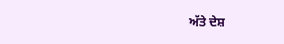ਅੱਤੇ ਦੇਸ਼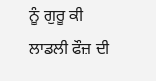ਨੂੰ ਗੁਰੂ ਕੀ ਲਾਡਲੀ ਫੌਜ਼ ਦੀ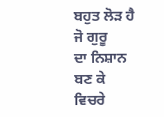ਬਹੁਤ ਲੋੜ ਹੈ ਜੋ ਗੁਰੂ
ਦਾ ਨਿਸ਼ਾਨ ਬਣ ਕੇ ਵਿਚਰੇ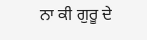ਨਾ ਕੀ ਗੁਰੂ ਦੇ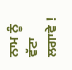ਨਾਮ ਨੂੰ ਵੱਟਾ ਲਗਾਵੇ !